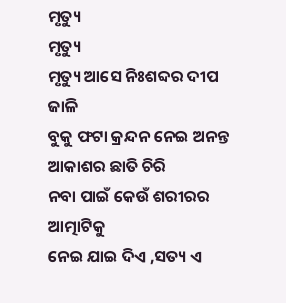ମୃତ୍ୟୁ
ମୃତ୍ୟୁ
ମୃତ୍ୟୁ ଆସେ ନିଃଶବ୍ଦର ଦୀପ ଜାଳି
ବୁକୁ ଫଟା କ୍ରନ୍ଦନ ନେଇ ଅନନ୍ତ ଆକାଶର ଛାତି ଚିରି
ନବା ପାଇଁ କେଉଁ ଶରୀରର ଆତ୍ମାଟିକୁ
ନେଇ ଯାଇ ଦିଏ ,ସତ୍ୟ ଏ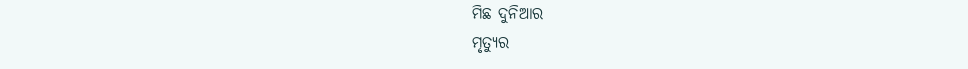ମିଛ ଦୁନିଆର
ମୃତ୍ୟୁର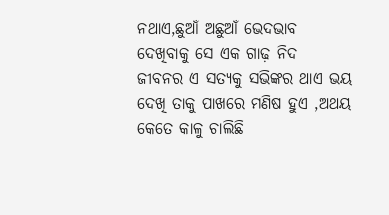ନଥାଏ,ଛୁଆଁ ଅଛୁଆଁ ଭେଦଭାବ
ଦେଖିବାକୁ ସେ ଏକ ଗାଢ଼ ନିଦ
ଜୀବନର ଏ ସତ୍ୟକୁ ସଭିଙ୍କର ଥାଏ ଭୟ
ଦେଖି ତାକୁ ପାଖରେ ମଣିଷ ହୁଏ ,ଅଥୟ
କେତେ କାଳୁ ଚାଲିଛି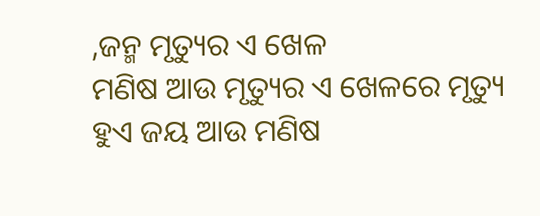,ଜନ୍ମ ମୃତ୍ୟୁର ଏ ଖେଳ
ମଣିଷ ଆଉ ମୃତ୍ୟୁର ଏ ଖେଳରେ ମୃତ୍ୟୁ
ହୁଏ ଜୟ ଆଉ ମଣିଷ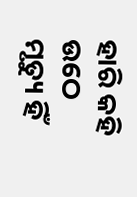ହାରି କହି ଉଠେ
ମୃତ୍ୟୁ ହିଁ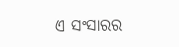ଏ ସଂସାରର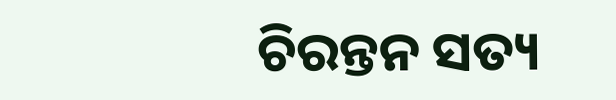ଚିରନ୍ତନ ସତ୍ୟ